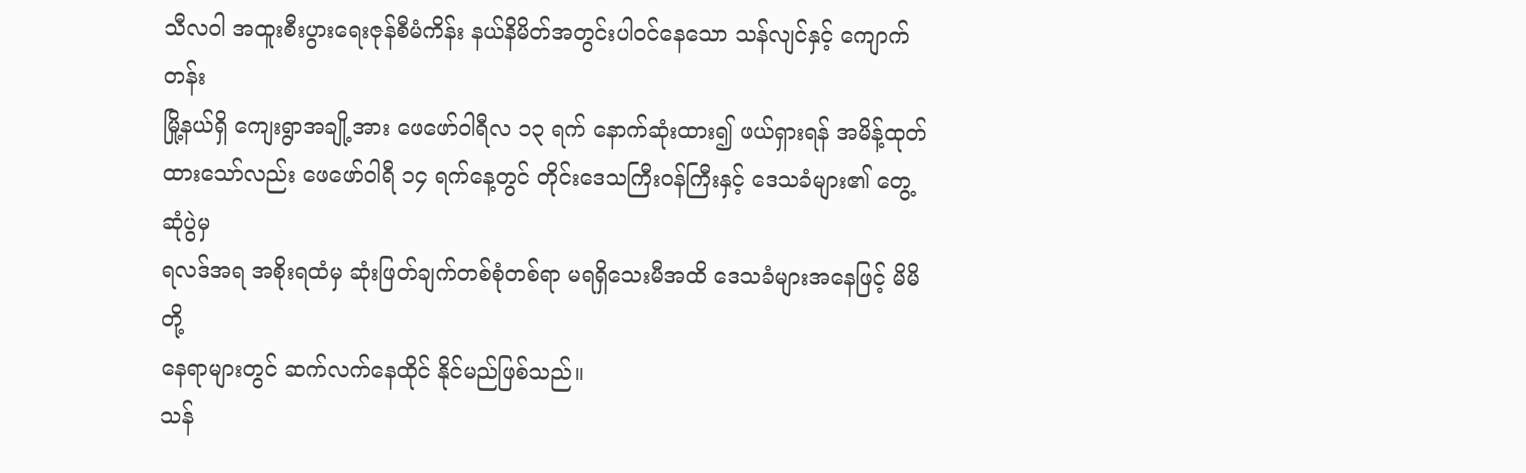သီလဝါ အထူးစီးပွားရေးဇုန်စီမံကိန်း နယ်နိမိတ်အတွင်းပါ၀င်နေသော သန်လျင်နှင့် ကျောက်တန်း
မြို့နယ်ရှိ ကျေးရွာအချို့အား ဖေဖော်ဝါရီလ ၁၃ ရက် နောက်ဆုံးထား၍ ဖယ်ရှားရန် အမိန့်ထုတ်
ထားသော်လည်း ဖေဖော်ဝါရီ ၁၄ ရက်နေ့တွင် တိုင်းဒေသကြီးဝန်ကြီးနှင့် ဒေသခံများ၏ တွေ့ဆုံပွဲမှ
ရလဒ်အရ အစိုးရထံမှ ဆုံးဖြတ်ချက်တစ်စုံတစ်ရာ မရရှိသေးမီအထိ ဒေသခံများအနေဖြင့် မိမိတို့
နေရာများတွင် ဆက်လက်နေထိုင် နိုင်မည်ဖြစ်သည်။
သန်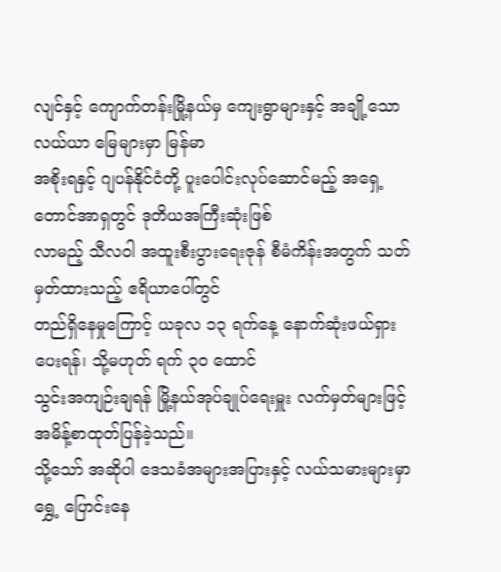လျင်နှင့် ကျောက်တန်းမြို့နယ်မှ ကျေးရွာများနှင့် အချို့သော လယ်ယာ မြေများမှာ မြန်မာ
အစိုးရနှင့် ဂျပန်နိုင်ငံတို့ ပူးပေါင်းလုပ်ဆောင်မည့် အရှေ့ တောင်အာရှတွင် ဒုတိယအကြီးဆုံးဖြစ်
လာမည့် သီလဝါ အထူးစီးပွားရေးဇုန် စီမံကိန်းအတွက် သတ်မှတ်ထားသည့် ဧရိယာပေါ်တွင်
တည်ရှိနေမှုကြောင့် ယခုလ ၁၃ ရက်နေ့ နောက်ဆုံးဖယ်ရှား ပေးရန်၊ သို့မဟုတ် ရက် ၃၀ ထောင်
သွင်းအကျဉ်းချရန် မြို့နယ်အုပ်ချုပ်ရေးမှူး လက်မှတ်များဖြင့် အမိန့်စာထုတ်ပြန်ခဲ့သည်။
သို့သော် အဆိုပါ ဒေသခံအများအပြားနှင့် လယ်သမားများမှာ ရွှေ့ ပြောင်းနေ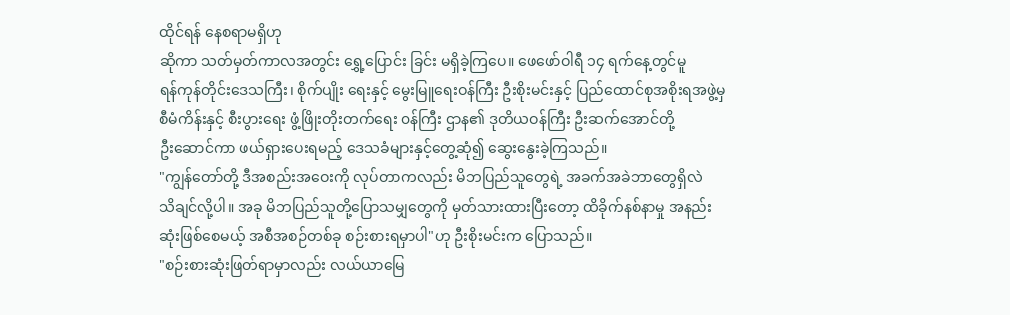ထိုင်ရန် နေစရာမရှိဟု
ဆိုကာ သတ်မှတ်ကာလအတွင်း ရွှေ့ပြောင်း ခြင်း မရှိခဲ့ကြပေ။ ဖေဖော်ဝါရီ ၁၄ ရက်နေ့တွင်မူ
ရန်ကုန်တိုင်းဒေသကြီး၊ စိုက်ပျိုး ရေးနှင့် မွေးမြူရေးဝန်ကြီး ဦးစိုးမင်းနှင့် ပြည်ထောင်စုအစိုးရအဖွဲ့မှ
စီမံကိန်းနှင့် စီးပွားရေး ဖွံ့ဖြိုးတိုးတက်ရေး ၀န်ကြီး ဌာန၏ ဒုတိယဝန်ကြီး ဦးဆက်အောင်တို့
ဦးဆောင်ကာ ဖယ်ရှားပေးရမည့် ဒေသခံများနှင့်တွေ့ဆုံ၍ ဆွေးနွေးခဲ့ကြသည်။
"ကျွန်တော်တို့ ဒီအစည်းအဝေးကို လုပ်တာကလည်း မိဘပြည်သူတွေရဲ့ အခက်အခဲဘာတွေရှိလဲ
သိချင်လို့ပါ။ အခု မိဘပြည်သူတို့ပြောသမျှတွေကို မှတ်သားထားပြီးတော့ ထိခိုက်နစ်နာမှု အနည်း
ဆုံးဖြစ်စေမယ့် အစီအစဉ်တစ်ခု စဉ်းစားရမှာပါ"ဟု ဦးစိုးမင်းက ပြောသည်။
"စဉ်းစားဆုံးဖြတ်ရာမှာလည်း လယ်ယာမြေ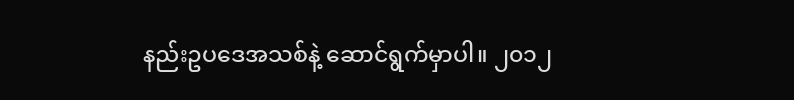နည်းဥပဒေအသစ်နဲ့ ဆောင်ရွက်မှာပါ။ ၂၀၁၂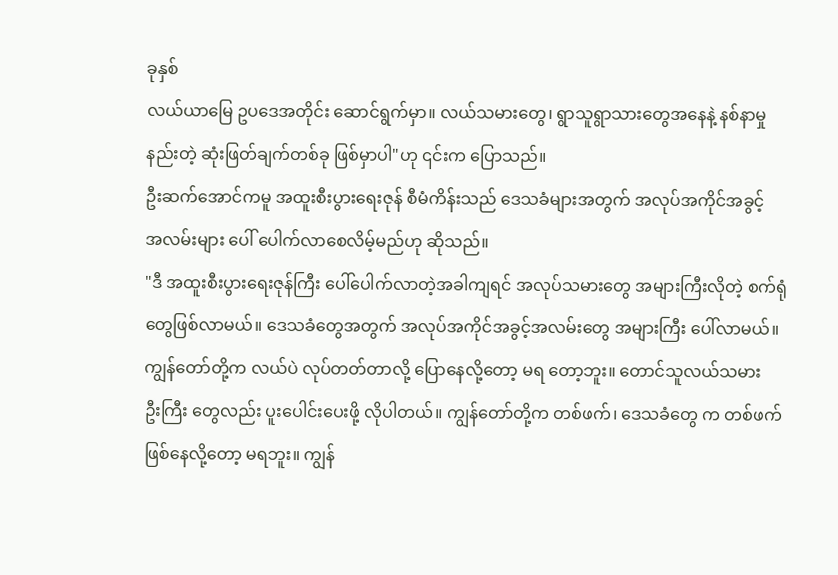ခုနှစ်
လယ်ယာမြေ ဥပဒေအတိုင်း ဆောင်ရွက်မှာ။ လယ်သမားတွေ၊ ရွာသူရွာသားတွေအနေနဲ့ နစ်နာမှု
နည်းတဲ့ ဆုံးဖြတ်ချက်တစ်ခု ဖြစ်မှာပါ"ဟု ၎င်းက ပြောသည်။
ဦးဆက်အောင်ကမူ အထူးစီးပွားရေးဇုန် စီမံကိန်းသည် ဒေသခံများအတွက် အလုပ်အကိုင်အခွင့်
အလမ်းများ ပေါ် ပေါက်လာစေလိမ့်မည်ဟု ဆိုသည်။
"ဒီ အထူးစီးပွားရေးဇုန်ကြီး ပေါ်ပေါက်လာတဲ့အခါကျရင် အလုပ်သမားတွေ အများကြီးလိုတဲ့ စက်ရုံ
တွေဖြစ်လာမယ်။ ဒေသခံတွေအတွက် အလုပ်အကိုင်အခွင့်အလမ်းတွေ အများကြီး ပေါ်လာမယ်။
ကျွန်တော်တို့က လယ်ပဲ လုပ်တတ်တာလို့ ပြောနေလို့တော့ မရ တော့ဘူး။ တောင်သူလယ်သမား
ဦးကြီး တွေလည်း ပူးပေါင်းပေးဖို့ လိုပါတယ်။ ကျွန်တော်တို့က တစ်ဖက်၊ ဒေသခံတွေ က တစ်ဖက်
ဖြစ်နေလို့တော့ မရဘူး။ ကျွန်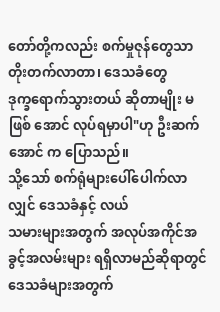တော်တို့ကလည်း စက်မှုဇုန်တွေသာ တိုးတက်လာတာ၊ ဒေသခံတွေ
ဒုက္ခရောက်သွားတယ် ဆိုတာမျိုး မဖြစ် အောင် လုပ်ရမှာပါ"ဟု ဦးဆက်အောင် က ပြောသည်။
သို့သော် စက်ရုံများပေါ်ပေါက်လာလျှင် ဒေသခံနှင့် လယ်
သမားများအတွက် အလုပ်အကိုင်အခွင့်အလမ်းများ ရရှိလာမည်ဆိုရာတွင် ဒေသခံများအတွက်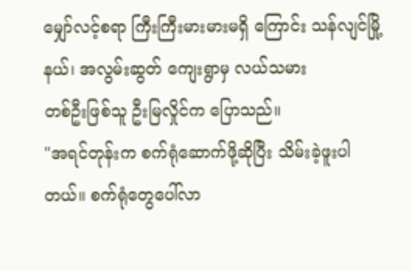မျှော်လင့်စရာ ကြီးကြီးမားမားမရှိ ကြောင်း သန်လျင်မြို့နယ်၊ အလွမ်းဆွတ် ကျေးရွာမှ လယ်သမား
တစ်ဦးဖြစ်သူ ဦးမြလှိုင်က ပြောသည်။
"အရင်တုန်းက စက်ရုံဆောက်ဖို့ဆိုပြီး သိမ်းခဲ့ဖူးပါတယ်။ စက်ရုံတွေပေါ်လာ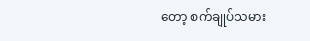တော့ စက်ချုပ်သမား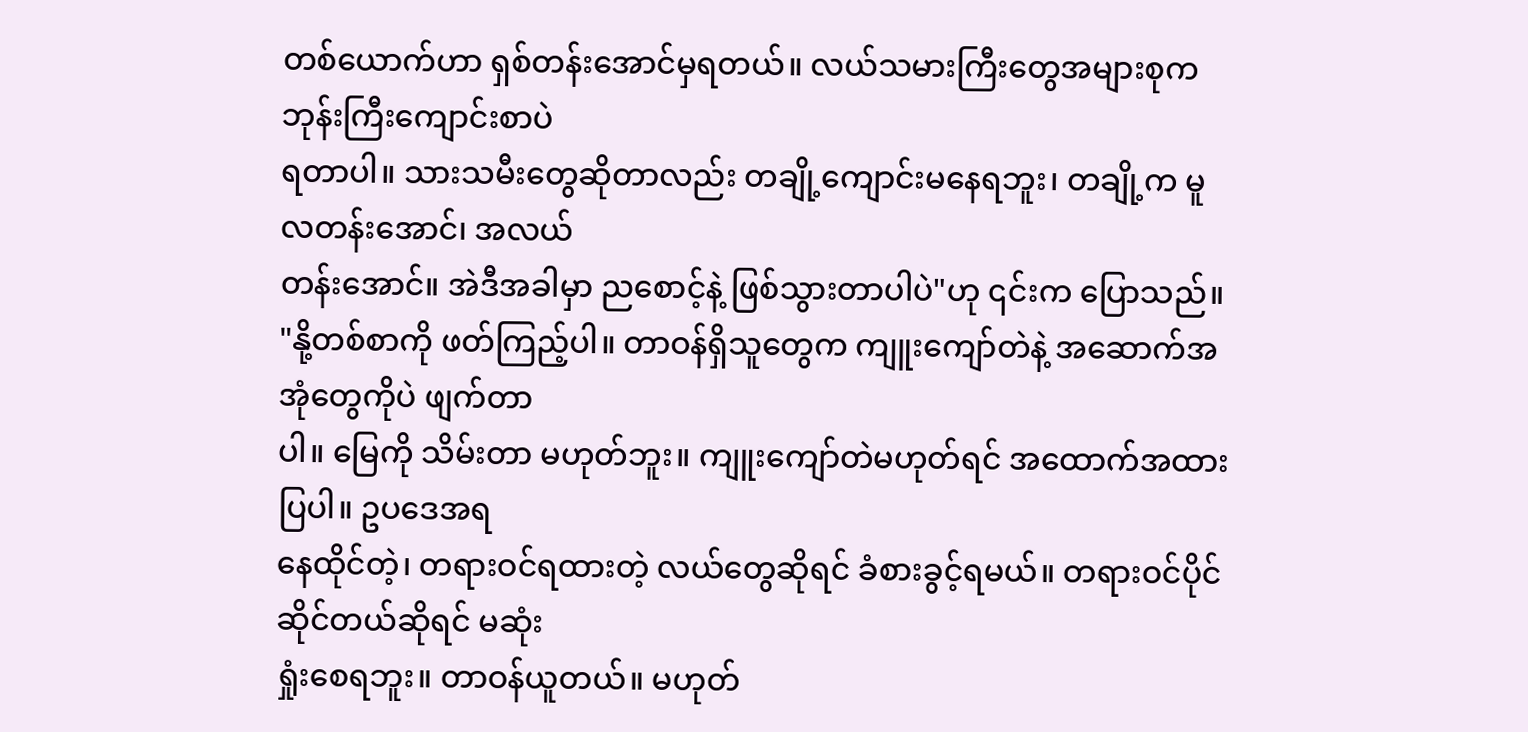တစ်ယောက်ဟာ ရှစ်တန်းအောင်မှရတယ်။ လယ်သမားကြီးတွေအများစုက ဘုန်းကြီးကျောင်းစာပဲ
ရတာပါ။ သားသမီးတွေဆိုတာလည်း တချို့ကျောင်းမနေရဘူး၊ တချို့က မူလတန်းအောင်၊ အလယ်
တန်းအောင်။ အဲဒီအခါမှာ ညစောင့်နဲ့ ဖြစ်သွားတာပါပဲ"ဟု ၎င်းက ပြောသည်။
"နို့တစ်စာကို ဖတ်ကြည့်ပါ။ တာဝန်ရှိသူတွေက ကျူးကျော်တဲနဲ့ အဆောက်အအုံတွေကိုပဲ ဖျက်တာ
ပါ။ မြေကို သိမ်းတာ မဟုတ်ဘူး။ ကျူးကျော်တဲမဟုတ်ရင် အထောက်အထားပြပါ။ ဥပဒေအရ
နေထိုင်တဲ့၊ တရားဝင်ရထားတဲ့ လယ်တွေဆိုရင် ခံစားခွင့်ရမယ်။ တရားဝင်ပိုင်ဆိုင်တယ်ဆိုရင် မဆုံး
ရှုံးစေရဘူး။ တာဝန်ယူတယ်။ မဟုတ်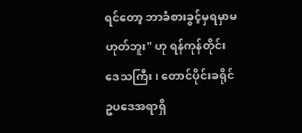ရင်တော့ ဘာခံစားခွင့်မှရမှာမဟုတ်ဘူး" ဟု ရန်ကုန်တိုင်း
ဒေသကြီး၊ တောင်ပိုင်းခရိုင် ဥပဒေအရာရှိ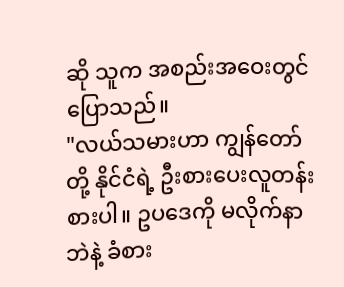ဆို သူက အစည်းအဝေးတွင် ပြောသည်။
"လယ်သမားဟာ ကျွန်တော်တို့ နိုင်ငံရဲ့ ဦးစားပေးလူတန်းစားပါ။ ဥပဒေကို မလိုက်နာဘဲနဲ့ ခံစား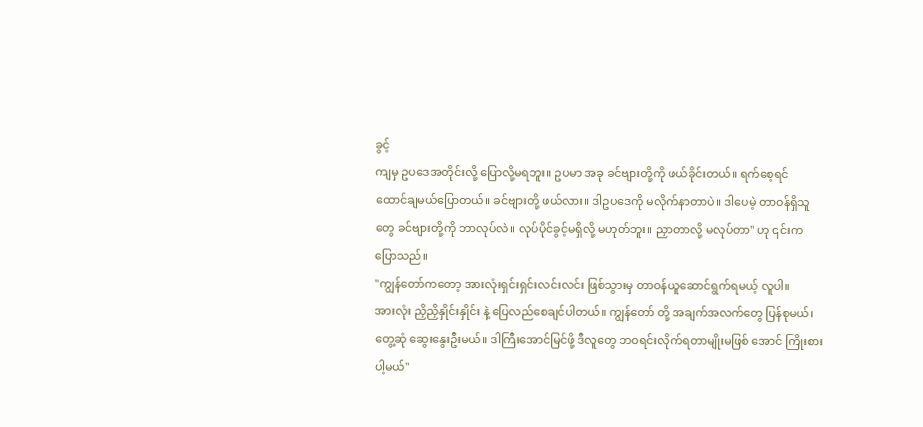ခွင့်
ကျမှ ဥပဒေအတိုင်းလို့ ပြောလို့မရဘူး။ ဥပမာ အခု ခင်ဗျားတို့ကို ဖယ်ခိုင်းတယ်။ ရက်စေ့ရင်
ထောင်ချမယ်ပြောတယ်။ ခင်ဗျားတို့ ဖယ်လား။ ဒါဥပဒေကို မလိုက်နာတာပဲ။ ဒါပေမဲ့ တာဝန်ရှိသူ
တွေ ခင်ဗျားတို့ကို ဘာလုပ်လဲ။ လုပ်ပိုင်ခွင့်မရှိလို့ မဟုတ်ဘူး။ ညှာတာလို့ မလုပ်တာ" ဟု ၎င်းက
ပြောသည်။
"ကျွန်တော်ကတော့ အားလုံးရှင်းရှင်းလင်းလင်း ဖြစ်သွားမှ တာဝန်ယူဆောင်ရွက်ရမယ့် လူပါ။
အားလုံး ညှိညှိနှိုင်းနှိုင်း နဲ့ ပြေလည်စေချင်ပါတယ်။ ကျွန်တော် တို့ အချက်အလက်တွေ ပြန်စုမယ်၊
တွေ့ဆုံ ဆွေးနွေးဦးမယ်။ ဒါကြီးအောင်မြင်ဖို့ ဒီလူတွေ ဘဝရင်းလိုက်ရတာမျိုးမဖြစ် အောင် ကြိုးစား
ပါ့မယ်"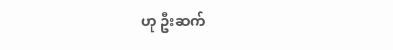ဟု ဦးဆက်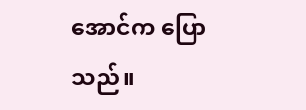အောင်က ပြောသည်။